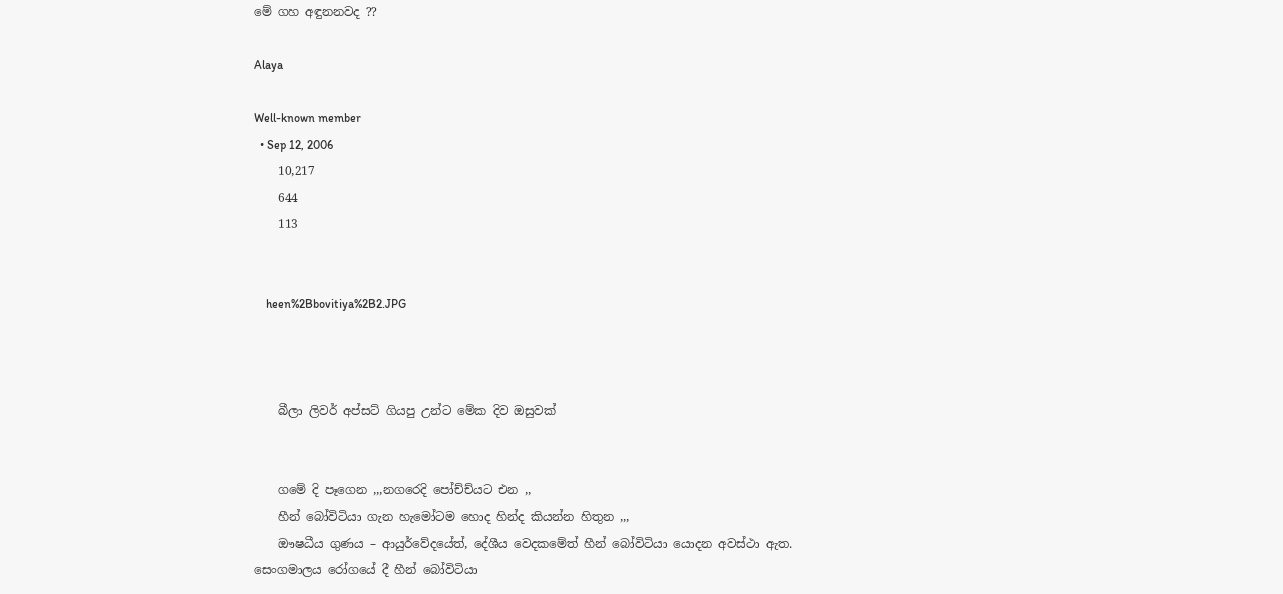මේ ගහ අඳුනනවද ??

Alaya

Well-known member
  • Sep 12, 2006
    10,217
    644
    113


    heen%2Bbovitiya%2B2.JPG



    බීලා ලිවර් අප්සට් ගියපු උන්ට මේක දිව ඔසුවක්


    ගමේ දි පෑගෙන ,,,නගරෙදි පෝච්ච්යට එන ,,
    හීන් බෝවිටියා ගැන හැමෝටම හොද හින්ද කියන්න හිතුන ,,,
    ඖෂධීය ගුණය – ආයුර්වේදයේත්, දේශීය වෙදකමේත් හීන් බෝවිටියා යොදන අවස්‌ථා ඇත. සෙංගමාලය රෝගයේ දී හීන් බෝවිටියා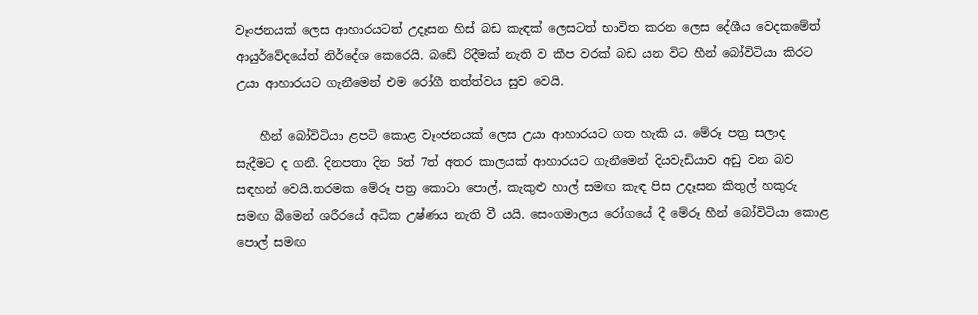වෑංජනයක්‌ ලෙස ආහාරයටත් උදෑසන හිස්‌ බඩ කැඳක්‌ ලෙසටත් භාවිත කරන ලෙස දේශීය වෙදකමේත් ආයුර්වේදයේත් නිර්දේශ කෙරෙයි. බඩේ රිදීමක්‌ නැති ව කීප වරක්‌ බඩ යන විට හීන් බෝවිටියා කිරට උයා ආහාරයට ගැනීමෙන් එම රෝගී තත්ත්වය සුව වෙයි.

    හීන් බෝවිටියා ළපටි කොළ වෑංජනයක්‌ ලෙස උයා ආහාරයට ගත හැකි ය. මේරූ පත්‍ර සලාද සැදීමට ද ගනී. දිනපතා දින 5ත් 7ත් අතර කාලයක්‌ ආහාරයට ගැනීමෙන් දියවැඩියාව අඩු වන බව සඳහන් වෙයි.තරමක මේරූ පත්‍ර කොටා පොල්, කැකුළු හාල් සමඟ කැඳ පිස උදෑසන කිතුල් හකුරු සමඟ බීමෙන් ශරීරයේ අධික උෂ්ණය නැති වී යයි. සෙංගමාලය රෝගයේ දී මේරූ හීන් බෝවිටියා කොළ පොල් සමඟ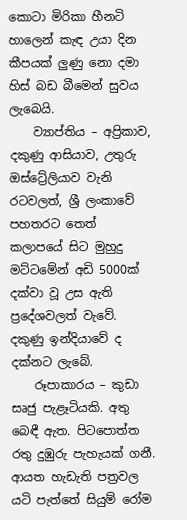කොටා මිරිකා හීනටි හාලෙන් කැඳ උයා දින කීපයක්‌ ලුණු නො දමා හිස්‌ බඩ බීමෙන් සුවය ලැබෙයි.
    ව්‍යාප්තිය – අප්‍රිකාව, දකුණු ආසියාව, උතුරු ඔස්ට්‍රේලියාව වැනි රටවලත්, ශ්‍රී ලංකාවේ පහතරට තෙත් කලාපයේ සිට මුහුදු මට්‌ටමේන් අඩි 5000ක්‌ දක්‌වා වූ උස ඇති ප්‍රදේශවලත් වැවේ. දකුණු ඉන්දියාවේ ද දක්‌නට ලැබේ.
    රූපාකාරය – කුඩා සෘජු පැළෑටියකි. අතු බෙඳී ඇත. පිටපොත්ත රතු දුඹුරු පැහැයක්‌ ගනී. ආයත හැඩැති පත්‍රවල යටි පැත්තේ සියුම් රෝම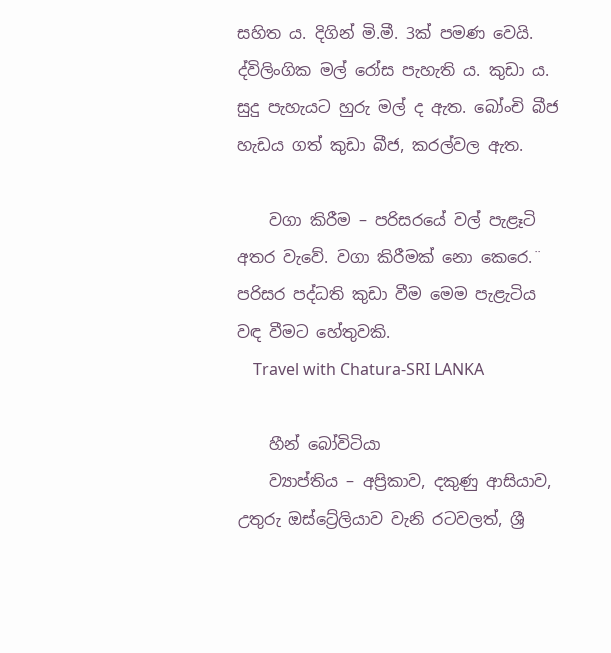සහිත ය. දිගින් මි.මී. 3ක්‌ පමණ වෙයි. ද්විලිංගික මල් රෝස පැහැති ය. කුඩා ය. සුදු පැහැයට හුරු මල් ද ඇත. බෝංචි බීජ හැඩය ගත් කුඩා බීජ, කරල්වල ඇත.

    වගා කිරීම – පරිසරයේ වල් පැළෑටි අතර වැවේ. වගා කිරීමක්‌ නො කෙරෙ.¨ පරිසර පද්ධති කුඩා වීම මෙම පැළැටිය වඳ වීමට හේතුවකි.
    Travel with Chatura-SRI LANKA

    හීන් බෝවිටියා
    ව්‍යාප්තිය – අප්‍රිකාව, දකුණු ආසියාව, උතුරු ඔස්ට්‍රේලියාව වැනි රටවලත්, ශ්‍රී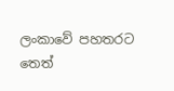ලංකාවේ පහතරට තෙත්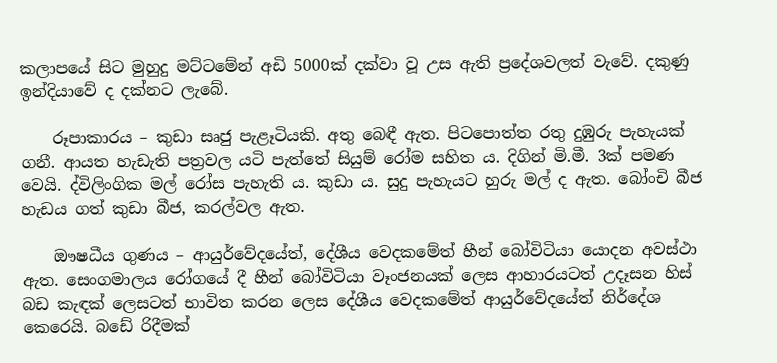කලාපයේ සිට මුහුදු මට්‌ටමේන් අඩි 5000ක්‌ දක්‌වා වූ උස ඇති ප්‍රදේශවලත් වැවේ. දකුණු ඉන්දියාවේ ද දක්‌නට ලැබේ.

    රූපාකාරය – කුඩා සෘජු පැළෑටියකි. අතු බෙඳී ඇත. පිටපොත්ත රතු දුඹුරු පැහැයක්‌ ගනී. ආයත හැඩැති පත්‍රවල යටි පැත්තේ සියුම් රෝම සහිත ය. දිගින් මි.මී. 3ක්‌ පමණ වෙයි. ද්විලිංගික මල් රෝස පැහැති ය. කුඩා ය. සුදු පැහැයට හුරු මල් ද ඇත. බෝංචි බීජ හැඩය ගත් කුඩා බීජ, කරල්වල ඇත.

    ඖෂධීය ගුණය – ආයුර්වේදයේත්, දේශීය වෙදකමේත් හීන් බෝවිටියා යොදන අවස්‌ථා ඇත. සෙංගමාලය රෝගයේ දී හීන් බෝවිටියා වෑංජනයක්‌ ලෙස ආහාරයටත් උදෑසන හිස්‌ බඩ කැඳක්‌ ලෙසටත් භාවිත කරන ලෙස දේශීය වෙදකමේත් ආයුර්වේදයේත් නිර්දේශ කෙරෙයි. බඩේ රිදීමක්‌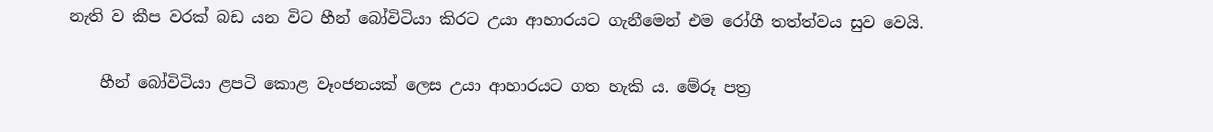නැති ව කීප වරක්‌ බඩ යන විට හීන් බෝවිටියා කිරට උයා ආහාරයට ගැනීමෙන් එම රෝගී තත්ත්වය සුව වෙයි.

    හීන් බෝවිටියා ළපටි කොළ වෑංජනයක්‌ ලෙස උයා ආහාරයට ගත හැකි ය. මේරූ පත්‍ර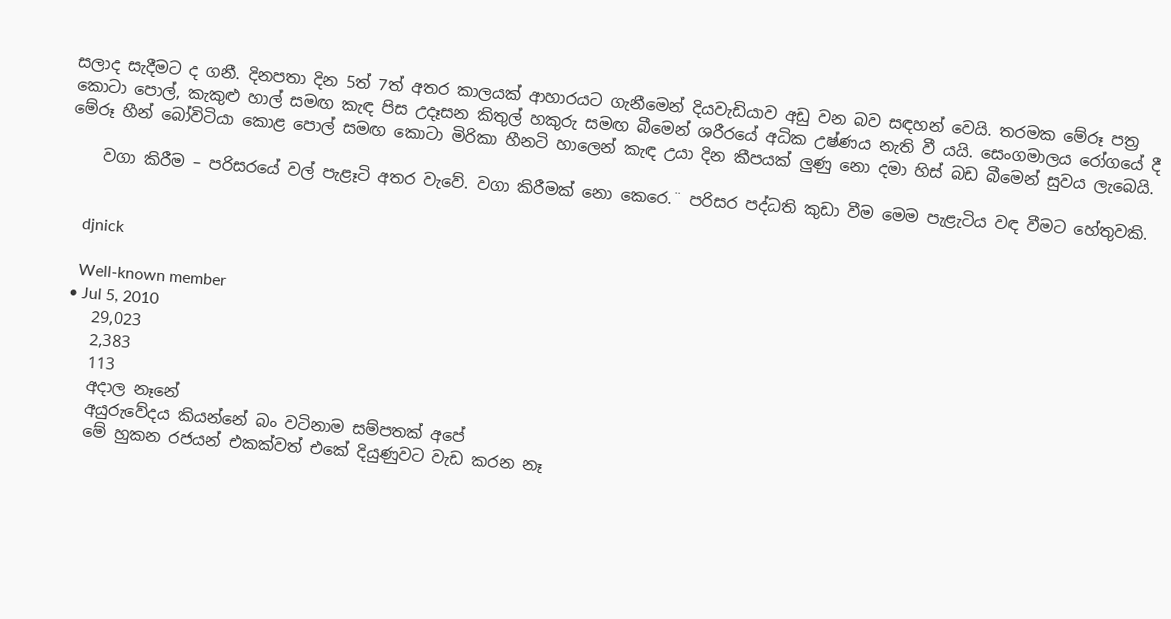සලාද සැදීමට ද ගනී. දිනපතා දින 5ත් 7ත් අතර කාලයක්‌ ආහාරයට ගැනීමෙන් දියවැඩියාව අඩු වන බව සඳහන් වෙයි. තරමක මේරූ පත්‍ර කොටා පොල්, කැකුළු හාල් සමඟ කැඳ පිස උදෑසන කිතුල් හකුරු සමඟ බීමෙන් ශරීරයේ අධික උෂ්ණය නැති වී යයි. සෙංගමාලය රෝගයේ දී මේරූ හීන් බෝවිටියා කොළ පොල් සමඟ කොටා මිරිකා හීනටි හාලෙන් කැඳ උයා දින කීපයක්‌ ලුණු නො දමා හිස්‌ බඩ බීමෙන් සුවය ලැබෙයි.

    වගා කිරීම – පරිසරයේ වල් පැළෑටි අතර වැවේ. වගා කිරීමක්‌ නො කෙරෙ.¨ පරිසර පද්ධති කුඩා වීම මෙම පැළැටිය වඳ වීමට හේතුවකි.


    djnick

    Well-known member
  • Jul 5, 2010
    29,023
    2,383
    113
    අදාල නෑනේ
    අයුරුවේදය කියන්නේ බං වටිනාම සම්පතක් අපේ
    මේ හුකන රජයන් එකක්වත් එකේ දියුණුවට වැඩ කරන නෑ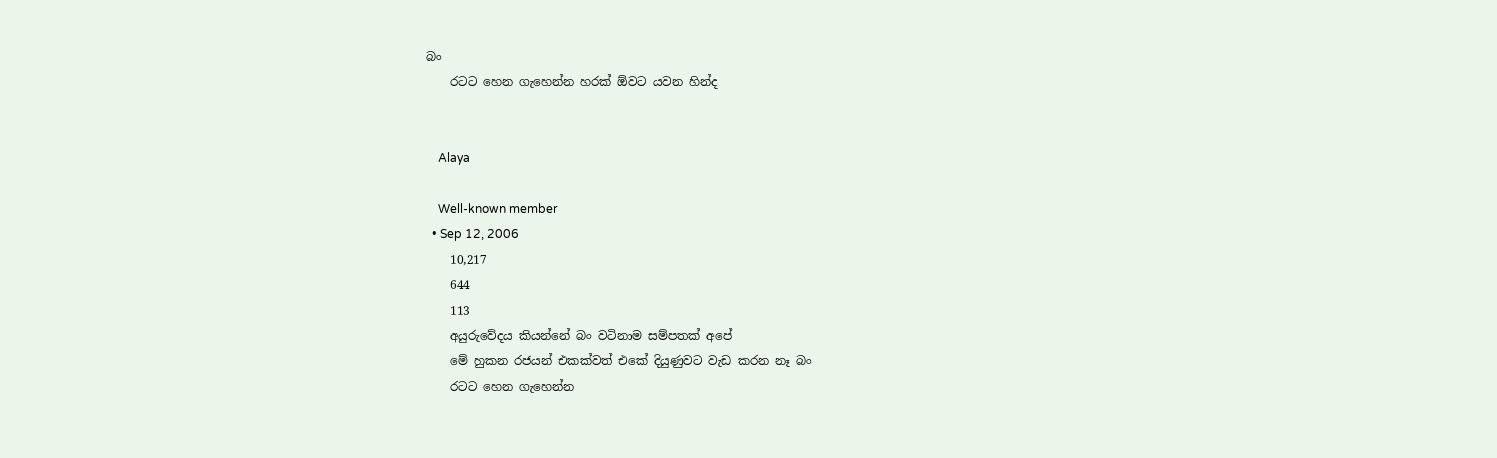බං
    රටට හෙන ගැහෙන්න හරක් ඕවට යවන හින්ද


    Alaya

    Well-known member
  • Sep 12, 2006
    10,217
    644
    113
    අයුරුවේදය කියන්නේ බං වටිනාම සම්පතක් අපේ
    මේ හුකන රජයන් එකක්වත් එකේ දියුණුවට වැඩ කරන නෑ බං
    රටට හෙන ගැහෙන්න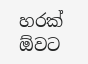හරක් ඕවට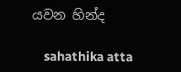යවන හින්ද

    sahathika atta